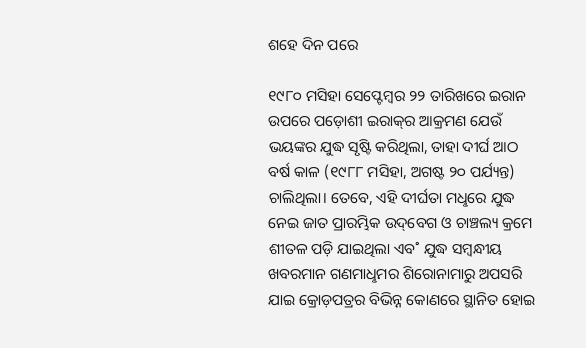ଶହେ ଦିନ ପରେ

୧୯୮୦ ମସିହା ସେପ୍ଟେମ୍ବର ୨୨ ତାରିଖରେ ଇରାନ ଉପରେ ପଡ଼ୋଶୀ ଇରାକ୍‌ର ଆକ୍ରମଣ ଯେଉଁ ଭୟଙ୍କର ଯୁଦ୍ଧ ସୃଷ୍ଟି କରିଥିଲା, ତାହା ଦୀର୍ଘ ଆଠ ବର୍ଷ କାଳ (୧୯୮୮ ମସିହା, ଅଗଷ୍ଟ ୨୦ ପର୍ଯ୍ୟନ୍ତ) ଚାଲିଥିଲା। ତେବେ, ଏହି ଦୀର୍ଘତା ମଧୢରେ ଯୁଦ୍ଧ ନେଇ ଜାତ ପ୍ରାରମ୍ଭିକ ଉଦ୍‌ବେଗ ଓ ଚାଞ୍ଚଲ୍ୟ କ୍ରମେ ଶୀତଳ ପଡ଼ି ଯାଇଥିଲା ଏବ˚ ଯୁଦ୍ଧ ସମ୍ବନ୍ଧୀୟ ଖବରମାନ ଗଣମାଧୢମର ଶିରୋନାମାରୁ ଅପସରି ଯାଇ କ୍ରୋଡ଼ପତ୍ରର ବିଭିନ୍ନ କୋଣରେ ସ୍ଥାନିତ ହୋଇ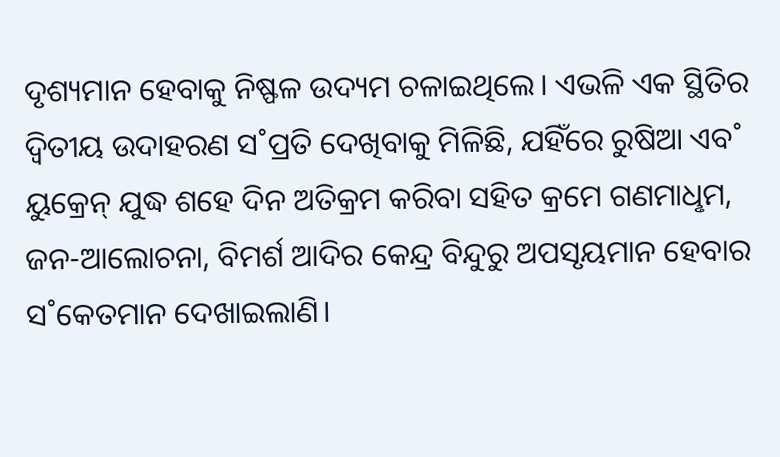ଦୃଶ୍ୟମାନ ହେବାକୁ ନିଷ୍ଫଳ ଉଦ୍ୟମ ଚଳାଇଥିଲେ। ଏଭଳି ଏକ ସ୍ଥିତିର ଦ୍ବିତୀୟ ଉଦାହରଣ ସ˚ପ୍ରତି ଦେଖିବାକୁ ମିଳିଛି, ଯହିଁରେ ରୁଷିଆ ଏବ˚ ୟୁକ୍ରେନ୍‌ ଯୁଦ୍ଧ ଶହେ ଦିନ ଅତିକ୍ରମ କରିବା ସହିତ କ୍ରମେ ଗଣମାଧୢମ, ଜନ-ଆଲୋଚନା, ବିମର୍ଶ ଆଦିର କେନ୍ଦ୍ର ବିନ୍ଦୁରୁ ଅପସୃୟମାନ ହେବାର ସ˚କେତମାନ ଦେଖାଇଲାଣି।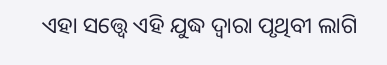ଏହା ସତ୍ତ୍ବେ ଏହି ଯୁଦ୍ଧ ଦ୍ବାରା ପୃଥିବୀ ଲାଗି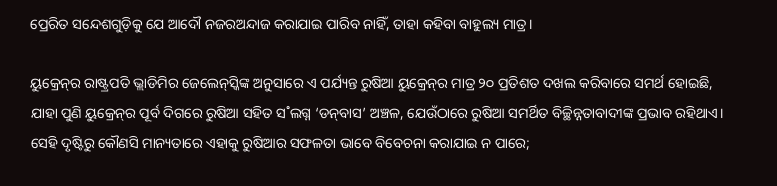ପ୍ରେରିତ ସନ୍ଦେଶଗୁଡ଼ିକୁ ଯେ ଆଦୌ ନଜରଅନ୍ଦାଜ କରାଯାଇ ପାରିବ ନାହିଁ, ତାହା କହିବା ବାହୁଲ୍ୟ ମାତ୍ର।

ୟୁକ୍ରେନ୍‌ର ରାଷ୍ଟ୍ରପତି ଭ୍ଲାଡିମିର ଜେଲେନ୍‌ସ୍କିଙ୍କ ଅନୁସାରେ ଏ ପର୍ଯ୍ୟନ୍ତ ରୁଷିଆ ୟୁକ୍ରେନ୍‌ର ମାତ୍ର ୨୦ ପ୍ରତିଶତ ଦଖଲ କରିବାରେ ସମର୍ଥ ହୋଇଛି, ଯାହା ପୁଣି ୟୁକ୍ରେନ୍‌ର ପୂର୍ବ ଦିଗରେ ରୁଷିଆ ସହିତ ସ˚ଲଗ୍ନ ‘ଡନ୍‌ବାସ’ ଅଞ୍ଚଳ, ଯେଉଁଠାରେ ରୁଷିଆ ସମର୍ଥିତ ବିଚ୍ଛିନ୍ନତାବାଦୀଙ୍କ ପ୍ରଭାବ ରହିଥାଏ। ସେହି ଦୃଷ୍ଟିରୁ କୌଣସି ମାନ୍ୟତାରେ ଏହାକୁ ରୁଷିଆର ସଫଳତା ଭାବେ ବିବେଚନା କରାଯାଇ ନ ପାରେ;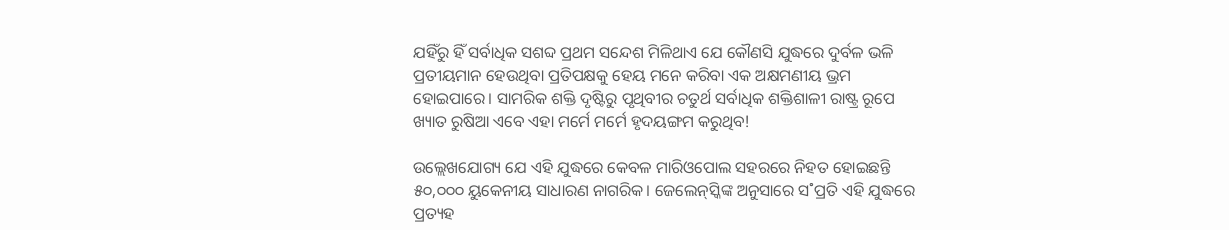ଯହିଁରୁ ହିଁ ସର୍ବାଧିକ ସଶବ୍ଦ ପ୍ରଥମ ସନ୍ଦେଶ ମିଳିଥାଏ ଯେ କୌଣସି ଯୁଦ୍ଧରେ ଦୁର୍ବଳ ଭଳି ପ୍ରତୀୟମାନ ହେଉଥିବା ପ୍ରତିପକ୍ଷକୁ ହେୟ ମନେ କରିବା ଏକ ଅକ୍ଷମଣୀୟ ଭ୍ରମ ହୋଇପାରେ। ସାମରିକ ଶକ୍ତି ଦୃଷ୍ଟିରୁ ପୃଥିବୀର ଚତୁର୍ଥ ସର୍ବାଧିକ ଶକ୍ତିଶାଳୀ ରାଷ୍ଟ୍ର ରୂପେ ଖ୍ୟାତ ରୁଷିଆ ଏବେ ଏହା ମର୍ମେ ମର୍ମେ ହୃଦୟଙ୍ଗମ କରୁଥିବ!

ଉଲ୍ଲେଖଯୋଗ୍ୟ ଯେ ଏହି ଯୁଦ୍ଧରେ କେବଳ ମାରିଓପୋଲ ସହରରେ ନିହତ ହୋଇଛନ୍ତି ୫୦,୦୦୦ ୟୁକେନୀୟ ସାଧାରଣ ନାଗରିକ। ଜେଲେନ୍‌ସ୍କିଙ୍କ ଅନୁସାରେ ସ˚ପ୍ରତି ଏହି ଯୁଦ୍ଧରେ ପ୍ରତ୍ୟହ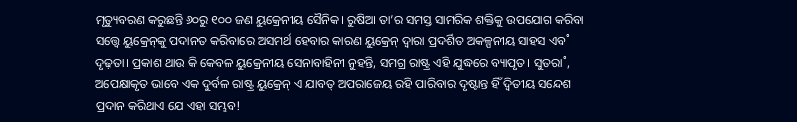ମୃତ୍ୟୁବରଣ କରୁଛନ୍ତି ୬୦ରୁ ୧୦୦ ଜଣ ୟୁକ୍ରେନୀୟ ସୈନିକ। ରୁଷିଆ ତା’ର ସମସ୍ତ ସାମରିକ ଶକ୍ତିକୁ ଉପଯୋଗ କରିବା ସତ୍ତ୍ବେ ୟୁକ୍ରେନ୍‌କୁ ପଦାନତ କରିବାରେ ଅସମର୍ଥ ହେବାର କାରଣ ୟୁକ୍ରେନ୍‌ ଦ୍ବାରା ପ୍ରଦର୍ଶିତ ଅକଳ୍ପନୀୟ ସାହସ ଏବ˚ ଦୃଢ଼ତା। ପ୍ରକାଶ ଥାଉ କି କେବଳ ୟୁକ୍ରେନୀୟ ସେନାବାହିନୀ ନୁହନ୍ତି, ସମଗ୍ର ରାଷ୍ଟ୍ର ଏହି ଯୁଦ୍ଧରେ ବ୍ୟାପୃତ। ସୁତରା˚, ଅପେକ୍ଷାକୃତ ଭାବେ ଏକ ଦୁର୍ବଳ ରାଷ୍ଟ୍ର ୟୁକ୍ରେନ୍‌ ଏ ଯାବତ୍‌ ଅପରାଜେୟ ରହି ପାରିବାର ଦୃଷ୍ଟାନ୍ତ ହିଁ ଦ୍ବିତୀୟ ସନ୍ଦେଶ ପ୍ରଦାନ କରିଥାଏ ଯେ ଏହା ସମ୍ଭବ!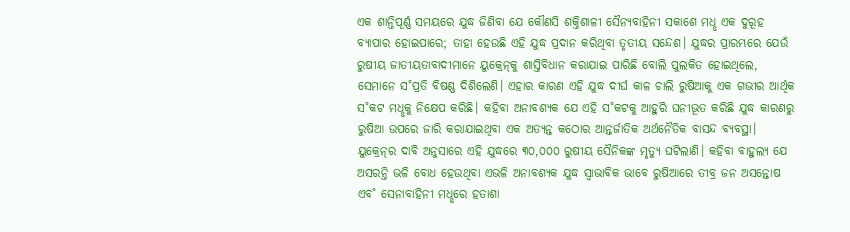ଏକ ଶାନ୍ତିପୂର୍ଣ୍ଣ ସମୟରେ ଯୁଦ୍ଧ ଜିଣିବା ଯେ କୌଣସି ଶକ୍ତିଶାଳୀ ସୈନ୍ୟବାହିନୀ ସକାଶେ ମଧୢ ଏକ ଦୁରୂହ ବ୍ୟାପାର ହୋଇପାରେ; ତାହା ହେଉଛି ଏହି ଯୁଦ୍ଧ ପ୍ରଦାନ କରିଥିବା ତୃତୀୟ ସନ୍ଦେଶ। ଯୁଦ୍ଧର ପ୍ରାରମ୍ଭରେ ଯେଉଁ ରୁଷୀୟ ଜାତୀୟତାବାଦୀମାନେ ୟୁକ୍ରେନ୍‌କୁ ଶାସ୍ତିବିଧାନ କରାଯାଇ ପାରିଛି ବୋଲି ପୁଲକିତ ହୋଇଥିଲେ, ସେମାନେ ସ˚ପ୍ରତି ବିଷଣ୍ଣ ଦିଶିଲେଣି। ଏହାର କାରଣ ଏହି ଯୁଦ୍ଧ ଦୀର୍ଘ କାଳ ଚାଲି ରୁଷିଆକୁ ଏକ ଗଭୀର ଆର୍ଥିକ ସ˚କଟ ମଧୢକୁ ନିକ୍ଷେପ କରିଛି। କହିବା ଅନାବଶ୍ୟକ ଯେ ଏହି ସ˚କଟକୁ ଆହୁରି ଘନୀଭୂତ କରିଛି ଯୁଦ୍ଧ କାରଣରୁ ରୁଷିଆ ଉପରେ ଜାରି କରାଯାଇଥିବା ଏକ ଅତ୍ୟନ୍ତ କଠୋର ଆନ୍ତର୍ଜାତିକ ଅର୍ଥନୈତିକ ବାସନ୍ଦ ବ୍ୟବସ୍ଥା। ୟୁକ୍ରେନ୍‌ର ଦାବି ଅନୁସାରେ ଏହି ଯୁଦ୍ଧରେ ୩୦,୦୦୦ ରୁଷୀୟ ସୈନିକଙ୍କ ମୃତ୍ୟୁ ଘଟିଲାଣି। କହିବା ବାହୁଲ୍ୟ ଯେ ଅସରନ୍ତି ଭଳି ବୋଧ ହେଉଥିବା ଏଭଳି ଅନାବଶ୍ୟକ ଯୁଦ୍ଧ ସ୍ବାଭାବିକ ଭାବେ ରୁଷିଆରେ ତୀବ୍ର ଜନ ଅସନ୍ତୋଷ ଏବ˚ ସେନାବାହିନୀ ମଧୢରେ ହତାଶା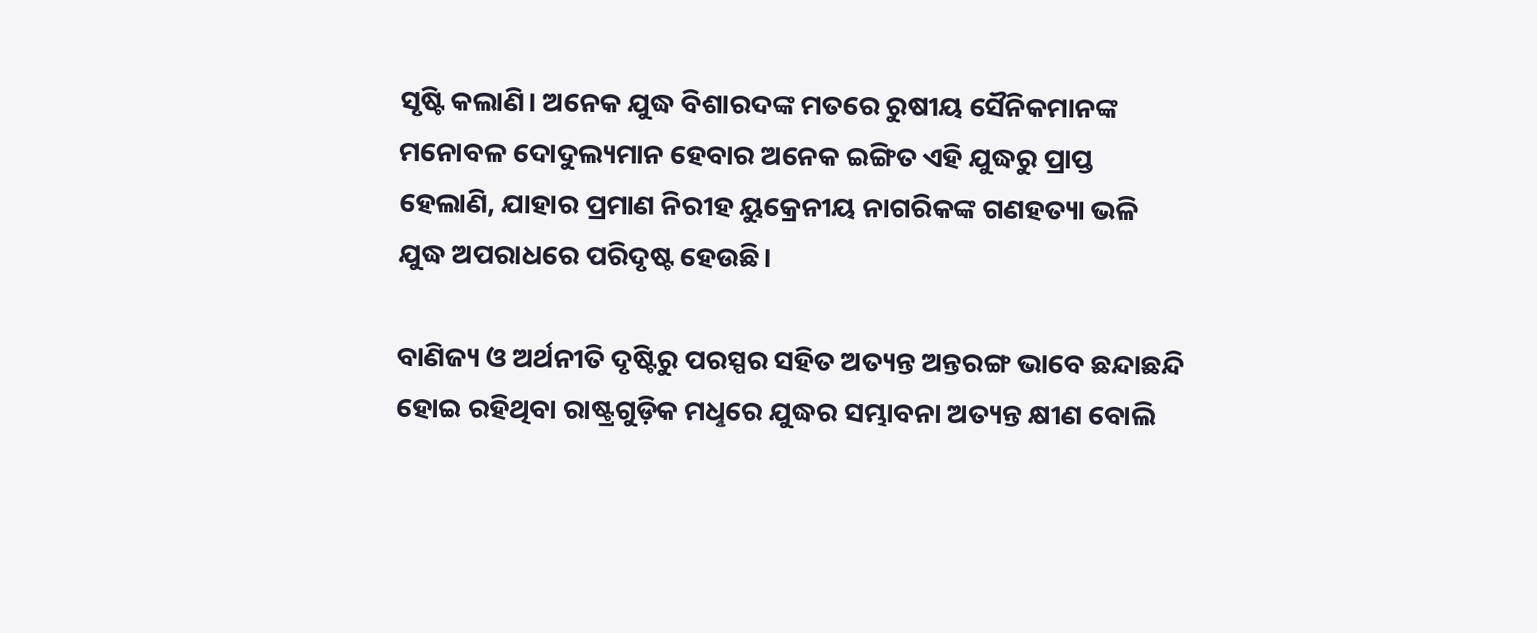ସୃଷ୍ଟି କଲାଣି। ଅନେକ ଯୁଦ୍ଧ ବିଶାରଦଙ୍କ ମତରେ ରୁଷୀୟ ସୈନିକମାନଙ୍କ ମନୋବଳ ଦୋଦୁଲ୍ୟମାନ ହେବାର ଅନେକ ଇଙ୍ଗିତ ଏହି ଯୁଦ୍ଧରୁ ପ୍ରାପ୍ତ ହେଲାଣି, ଯାହାର ପ୍ରମାଣ ନିରୀହ ୟୁକ୍ରେନୀୟ ନାଗରିକଙ୍କ ଗଣହତ୍ୟା ଭଳି ଯୁଦ୍ଧ ଅପରାଧରେ ପରିଦୃଷ୍ଟ ହେଉଛି।

ବାଣିଜ୍ୟ ଓ ଅର୍ଥନୀତି ଦୃଷ୍ଟିରୁ ପରସ୍ପର ସହିତ ଅତ୍ୟନ୍ତ ଅନ୍ତରଙ୍ଗ ଭାବେ ଛନ୍ଦାଛନ୍ଦି ହୋଇ ରହିଥିବା ରାଷ୍ଟ୍ରଗୁଡ଼ିକ ମଧୢରେ ଯୁଦ୍ଧର ସମ୍ଭାବନା ଅତ୍ୟନ୍ତ କ୍ଷୀଣ ବୋଲି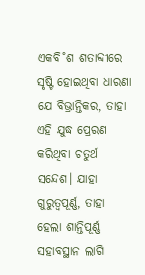ଏକବି˚ଶ ଶତାବ୍ଦୀରେ ସୃଷ୍ଟି ହୋଇଥିବା ଧାରଣା ଯେ ବିଭ୍ରାନ୍ତିକର, ତାହା ଏହି ଯୁଦ୍ଧ ପ୍ରେରଣ କରିଥିବା ଚତୁର୍ଥ ସନ୍ଦେଶ। ଯାହା ଗୁରୁତ୍ବପୂର୍ଣ୍ଣ, ତାହା ହେଲା ଶାନ୍ତିପୂର୍ଣ୍ଣ ସହାବସ୍ଥାନ ଲାଗି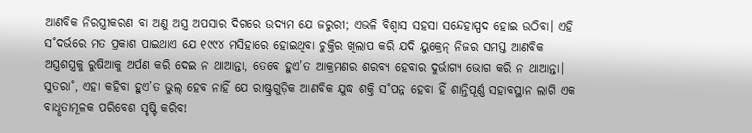ଆଣବିକ ନିରସ୍ତ୍ରୀକରଣ ବା ଅଣୁ ଅସ୍ତ୍ର ଅପସାର ଦିଗରେ ଉଦ୍ୟମ ଯେ ଜରୁରୀ; ଏଭଳି ବିଶ୍ବାସ ସହସା ସନ୍ଦେହାସ୍ପଦ ହୋଇ ଉଠିବା। ଏହି ସ˚ଦର୍ଭରେ ମତ ପ୍ରକାଶ ପାଇଥାଏ ଯେ ୧୯୯୪ ମସିହାରେ ହୋଇଥିବା ଚୁକ୍ତିର ଖିଲାପ କରି ଯଦି ୟୁକ୍ରେନ୍‌ ନିଜର ସମସ୍ତ ଆଣବିକ ଅସ୍ତ୍ରଶସ୍ତ୍ରକୁ ରୁଷିଆକୁ ଅର୍ପଣ କରି ଦେଇ ନ ଥାଆନ୍ତା, ତେବେ ହୁଏ’ତ ଆକ୍ରମଣର ଶରବ୍ୟ ହେବାର ଦୁର୍ଭାଗ୍ୟ ଭୋଗ କରି ନ ଥାଆନ୍ତା। ସୁତରା˚, ଏହା କହିବା ହୁଏ’ତ ଭୁଲ୍‌ ହେବ ନାହିଁ ଯେ ରାଷ୍ଟ୍ରଗୁଡ଼ିକ ଆଣବିକ ଯୁଦ୍ଧ ଶକ୍ତି ସ˚ପନ୍ନ ହେବା ହିଁ ଶାନ୍ତିପୂର୍ଣ୍ଣ ସହାବସ୍ଥାନ ଲାଗି ଏକ ବାଧୢତାମୂଳକ ପରିବେଶ ସୃଷ୍ଟି କରିବ!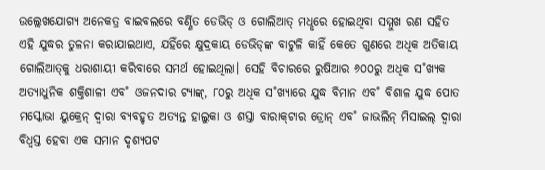ଉଲ୍ଲେଖଯୋଗ୍ୟ ଅନେକତ୍ର ବାଇବଲରେ ବର୍ଣ୍ଣିତ ଡେଭିଡ୍‌ ଓ ଗୋଲିଆତ୍‌ ମଧୢରେ ହୋଇଥିବା ସମ୍ମୁଖ ରଣ ସହିତ ଏହି ଯୁଦ୍ଧର ତୁଳନା କରାଯାଇଥାଏ, ଯହିଁରେ କ୍ଷୁଦ୍ରକାୟ ଡେଭିଡ୍‌ଙ୍କ ବାଟୁଳି କାହିଁ କେତେ ଗୁଣରେ ଅଧିକ ଅତିକାୟ ଗୋଲିଆତ୍‌କୁ ଧରାଶାୟୀ କରିବାରେ ସମର୍ଥ ହୋଇଥିଲା। ସେହି ବିଚାରରେ ରୁଷିଆର ୬୦୦ରୁ ଅଧିକ ସ˚ଖ୍ୟକ ଅତ୍ୟାଧୁନିକ ଶକ୍ତିଶାଳୀ ଏବ˚ ଓଜନଦାର ଟ୍ୟାଙ୍କ୍‌, ୮୦ରୁ ଅଧିକ ସ˚ଖ୍ୟାରେ ଯୁଦ୍ଧ ବିମାନ ଏବ˚ ବିଶାଳ ଯୁଦ୍ଧ ପୋତ ମସ୍କୋଭା ୟୁକ୍ରେନ୍‌ ଦ୍ବାରା ବ୍ୟବହୃତ ଅତ୍ୟନ୍ତ ହାଲୁକା ଓ ଶସ୍ତା ବାରାକ୍‌ଟାର ଡ୍ରୋନ୍‌ ଏବ˚ ଜାଭଲିନ୍‌ ମିସାଇଲ୍‌ ଦ୍ବାରା ବିଧ୍ବସ୍ତ ହେବା ଏକ ସମାନ ଦୃଶ୍ୟପଟ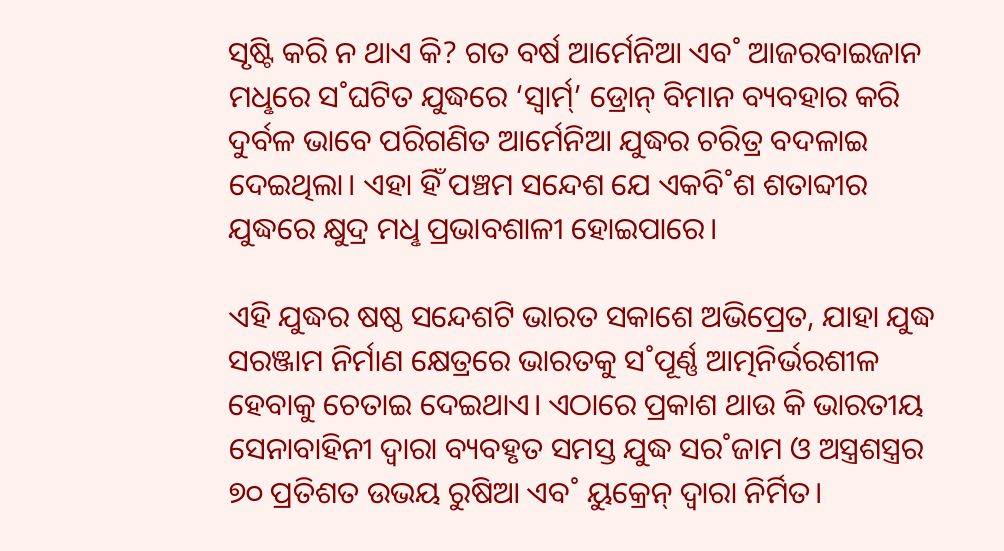ସୃଷ୍ଟି କରି ନ ଥାଏ କି? ଗତ ବର୍ଷ ଆର୍ମେନିଆ ଏବ˚ ଆଜରବାଇଜାନ ମଧୢରେ ସ˚ଘଟିତ ଯୁଦ୍ଧରେ ‘ସ୍ବାର୍ମ‌୍‌’ ଡ୍ରୋନ୍‌ ବିମାନ ବ୍ୟବହାର କରି ଦୁର୍ବଳ ଭାବେ ପରିଗଣିତ ଆର୍ମେନିଆ ଯୁଦ୍ଧର ଚରିତ୍ର ବଦଳାଇ ଦେଇଥିଲା। ଏହା ହିଁ ପଞ୍ଚମ ସନ୍ଦେଶ ଯେ ଏକବି˚ଶ ଶତାବ୍ଦୀର ଯୁଦ୍ଧରେ କ୍ଷୁଦ୍ର ମଧୢ ପ୍ରଭାବଶାଳୀ ହୋଇପାରେ।

ଏହି ଯୁଦ୍ଧର ଷଷ୍ଠ ସନ୍ଦେଶଟି ଭାରତ ସକାଶେ ଅଭିପ୍ରେତ, ଯାହା ଯୁଦ୍ଧ ସରଞ୍ଜାମ ନିର୍ମାଣ କ୍ଷେତ୍ରରେ ଭାରତକୁ ସ˚ପୂର୍ଣ୍ଣ ଆତ୍ମନିର୍ଭରଶୀଳ ହେବାକୁ ଚେତାଇ ଦେଇଥାଏ। ଏଠାରେ ପ୍ରକାଶ ଥାଉ କି ଭାରତୀୟ ସେନାବାହିନୀ ଦ୍ବାରା ବ୍ୟବହୃତ ସମସ୍ତ ଯୁଦ୍ଧ ସର˚ଜାମ ଓ ଅସ୍ତ୍ରଶସ୍ତ୍ରର ୭୦ ପ୍ରତିଶତ ଉଭୟ ରୁଷିଆ ଏବ˚ ୟୁକ୍ରେନ୍‌ ଦ୍ବାରା ନିର୍ମିତ।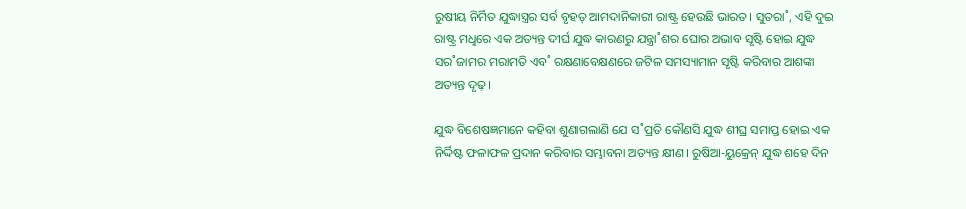ରୁଷୀୟ ନିର୍ମିତ ଯୁଦ୍ଧାସ୍ତ୍ରର ସର୍ବ ବୃହତ୍‌ ଆମଦାନିକାରୀ ରାଷ୍ଟ୍ର ହେଉଛି ଭାରତ। ସୁତରା˚, ଏହି ଦୁଇ ରାଷ୍ଟ୍ର ମଧୢରେ ଏକ ଅତ୍ୟନ୍ତ ଦୀର୍ଘ ଯୁଦ୍ଧ କାରଣରୁ ଯନ୍ତ୍ରା˚ଶର ଘୋର ଅଭାବ ସୃଷ୍ଟି ହୋଇ ଯୁଦ୍ଧ ସର˚ଜାମର ମରାମତି ଏବ˚ ରକ୍ଷଣାବେକ୍ଷଣରେ ଜଟିଳ ସମସ୍ୟାମାନ ସୃଷ୍ଟି କରିବାର ଆଶଙ୍କା ଅତ୍ୟନ୍ତ ଦୃଢ଼।

ଯୁଦ୍ଧ ବିଶେଷଜ୍ଞମାନେ କହିବା ଶୁଣାଗଲାଣି ଯେ ସ˚ପ୍ରତି କୌଣସି ଯୁଦ୍ଧ ଶୀଘ୍ର ସମାପ୍ତ ହୋଇ ଏକ ନିର୍ଦ୍ଦିଷ୍ଟ ଫଳାଫଳ ପ୍ରଦାନ କରିବାର ସମ୍ଭାବନା ଅତ୍ୟନ୍ତ କ୍ଷୀଣ। ରୁଷିଆ-ୟୁକ୍ରେନ୍‌ ଯୁଦ୍ଧ ଶହେ ଦିନ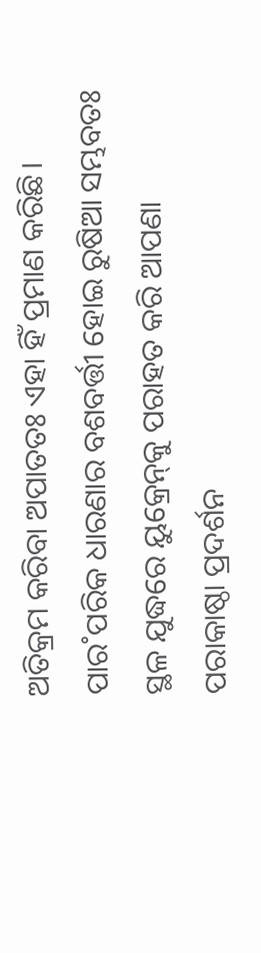ଅତିକ୍ରମ କରିବା ଅପାତତଃ ଏହା ହିଁ ପ୍ରମାଣ କରିଛି। ପାର˚ପରିକ ଧାରଣାର ବଶବର୍ତ୍ତୀ ହୋଇ ରୁଷିଆ ସମ୍ଭବତଃ ସ୍ଥଳ ଯୁଦ୍ଧରେ ୟୁକ୍ରେନ୍‌କୁ ପରାହତ କରି ଆପଣା ପରାକାଷ୍ଠା ପ୍ରଦର୍ଶନ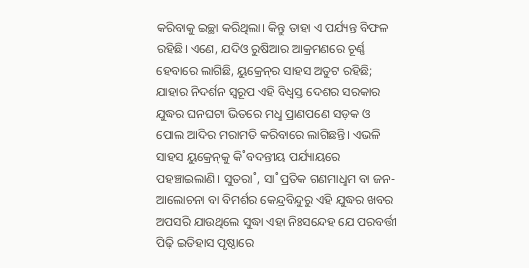କରିବାକୁ ଇଚ୍ଛା କରିଥିଲା। କିନ୍ତୁ ତାହା ଏ ପର୍ଯ୍ୟନ୍ତ ବିଫଳ ରହିଛି। ଏଣେ, ଯଦିଓ ରୁଷିଆର ଆକ୍ରମଣରେ ଚୂର୍ଣ୍ଣ ହେବାରେ ଲାଗିଛି, ୟୁକ୍ରେନ୍‌ର ସାହସ ଅତୁଟ ରହିଛି; ଯାହାର ନିଦର୍ଶନ ସ୍ବରୂପ ଏହି ବିଧ୍ବସ୍ତ ଦେଶର ସରକାର ଯୁଦ୍ଧର ଘନଘଟା ଭିତରେ ମଧୢ ପ୍ରାଣପଣେ ସଡ଼କ ଓ ପୋଲ ଆଦିର ମରାମତି କରିବାରେ ଲାଗିଛନ୍ତି। ଏଭଳି ସାହସ ୟୁକ୍ରେନ୍‌କୁ କି˚ବଦନ୍ତୀୟ ପର୍ଯ୍ୟାୟରେ ପହଞ୍ଚାଇଲାଣି। ସୁତରା˚, ସା˚ପ୍ରତିକ ଗଣମାଧୢମ ବା ଜନ-ଆଲୋଚନା ବା ବିମର୍ଶର କେନ୍ଦ୍ରବିନ୍ଦୁରୁ ଏହି ଯୁଦ୍ଧର ଖବର ଅପସରି ଯାଉଥିଲେ ସୁଦ୍ଧା ଏହା ନିଃସନ୍ଦେହ ଯେ ପରବର୍ତ୍ତୀ ପିଢ଼ି ଇତିହାସ ପୃଷ୍ଠାରେ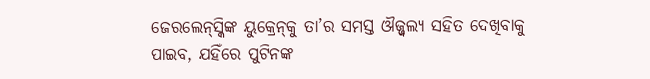ଜେରଲେନ୍‌ସ୍କିଙ୍କ ୟୁକ୍ରେନ୍‌କୁ ତା’ର ସମସ୍ତ ଔଜ୍ଜ୍ବଲ୍ୟ ସହିତ ଦେଖିବାକୁ ପାଇବ, ଯହିଁରେ ପୁଟିନଙ୍କ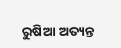ରୁଷିଆ ଅତ୍ୟନ୍ତ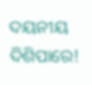ଦୟନୀୟ ଦିଶିପାରେ!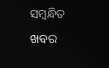ସମ୍ବନ୍ଧିତ ଖବର